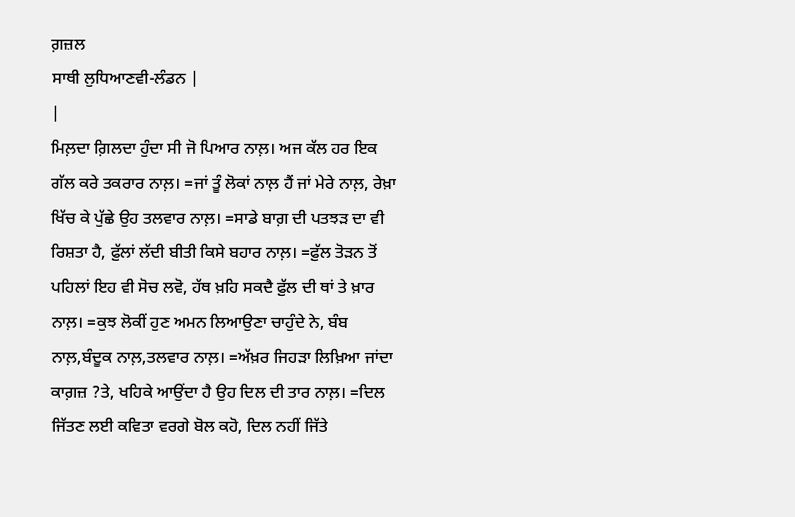ਗ਼ਜ਼ਲ
ਸਾਥੀ ਲੁਧਿਆਣਵੀ-ਲੰਡਨ |
|
ਮਿਲ਼ਦਾ ਗ਼ਿਲਦਾ ਹੁੰਦਾ ਸੀ ਜੋ ਪਿਆਰ ਨਾਲ਼। ਅਜ ਕੱਲ ਹਰ ਇਕ ਗੱਲ ਕਰੇ ਤਕਰਾਰ ਨਾਲ਼। =ਜਾਂ ਤੂੰ ਲੋਕਾਂ ਨਾਲ਼ ਹੈਂ ਜਾਂ ਮੇਰੇ ਨਾਲ਼, ਰੇਖ਼ਾ ਖਿੱਚ ਕੇ ਪੁੱਛੇ ਉਹ ਤਲਵਾਰ ਨਾਲ਼। =ਸਾਡੇ ਬਾਗ਼ ਦੀ ਪਤਝੜ ਦਾ ਵੀ ਰਿਸ਼ਤਾ ਹੈ, ਫ਼ੁੱਲਾਂ ਲੱਦੀ ਬੀਤੀ ਕਿਸੇ ਬਹਾਰ ਨਾਲ਼। =ਫ਼ੁੱਲ ਤੋੜਨ ਤੋਂ ਪਹਿਲਾਂ ਇਹ ਵੀ ਸੋਚ ਲਵੋ, ਹੱਥ ਖ਼ਹਿ ਸਕਦੈ ਫ਼ੁੱਲ ਦੀ ਥਾਂ ਤੇ ਖ਼ਾਰ ਨਾਲ਼। =ਕੁਝ ਲੋਕੀਂ ਹੁਣ ਅਮਨ ਲਿਆਉਣਾ ਚਾਹੁੰਦੇ ਨੇ, ਬੰਬ ਨਾਲ਼,ਬੰਦੂਕ ਨਾਲ਼,ਤਲਵਾਰ ਨਾਲ਼। =ਅੱਖ਼ਰ ਜਿਹੜਾ ਲਿਖ਼ਿਆ ਜਾਂਦਾ ਕਾਗ਼ਜ਼ ?ਤੇ, ਖਹਿਕੇ ਆਉਂਦਾ ਹੈ ਉਹ ਦਿਲ ਦੀ ਤਾਰ ਨਾਲ਼। =ਦਿਲ ਜਿੱਤਣ ਲਈ ਕਵਿਤਾ ਵਰਗੇ ਬੋਲ ਕਹੋ, ਦਿਲ ਨਹੀਂ ਜਿੱਤੇ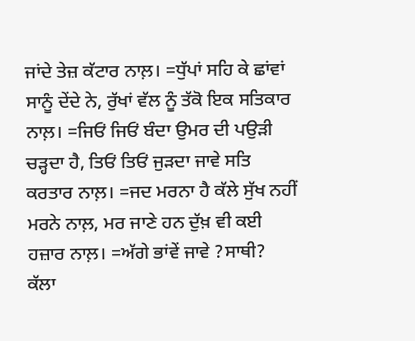ਜਾਂਦੇ ਤੇਜ਼ ਕੱਟਾਰ ਨਾਲ਼। =ਧੁੱਪਾਂ ਸਹਿ ਕੇ ਛਾਂਵਾਂ ਸਾਨੂੰ ਦੇਂਦੇ ਨੇ, ਰੁੱਖਾਂ ਵੱਲ ਨੂੰ ਤੱਕੋ ਇਕ ਸਤਿਕਾਰ ਨਾਲ਼। =ਜਿਓਂ ਜਿਓਂ ਬੰਦਾ ਉਮਰ ਦੀ ਪਉੜੀ ਚੜ੍ਹਦਾ ਹੈ, ਤਿਓਂ ਤਿਓਂ ਜੁੜਦਾ ਜਾਵੇ ਸਤਿ ਕਰਤਾਰ ਨਾਲ਼। =ਜਦ ਮਰਨਾ ਹੈ ਕੱਲੇ ਸੁੱਖ ਨਹੀਂ ਮਰਨੇ ਨਾਲ਼, ਮਰ ਜਾਣੇ ਹਨ ਦੁੱਖ਼ ਵੀ ਕਈ ਹਜ਼ਾਰ ਨਾਲ਼। =ਅੱਗੇ ਭਾਂਵੇਂ ਜਾਵੇ ?ਸਾਥੀ? ਕੱਲਾ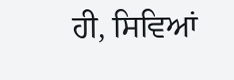ਹੀ, ਸਿਵਿਆਂ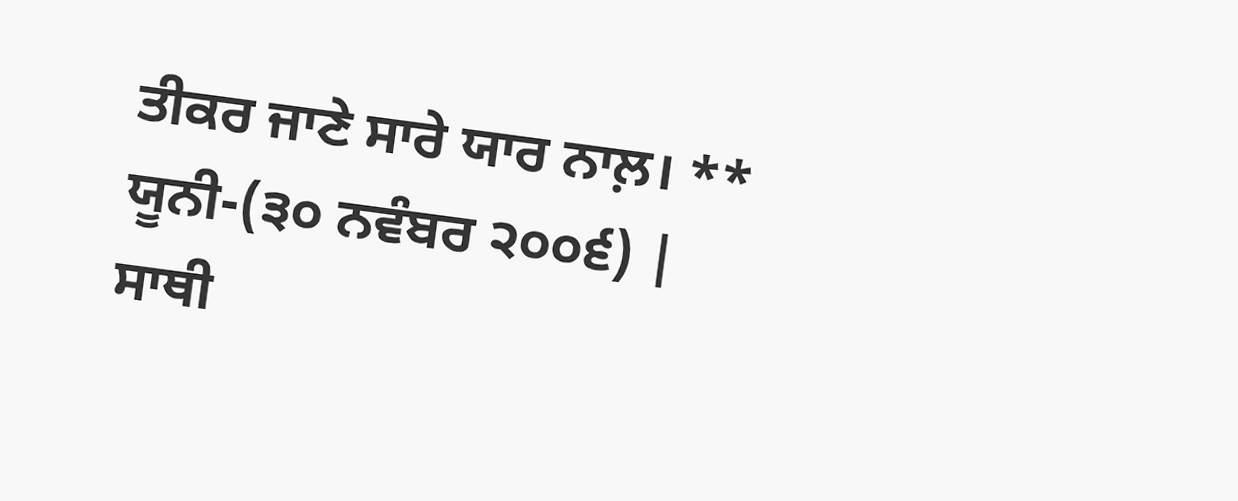ਤੀਕਰ ਜਾਣੇ ਸਾਰੇ ਯਾਰ ਨਾਲ਼। ** ਯੂਨੀ-(੩੦ ਨਵੰਬਰ ੨੦੦੬) |
ਸਾਥੀ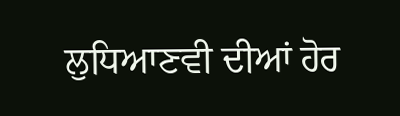ਲੁਧਿਆਣਵੀ ਦੀਆਂ ਹੋਰ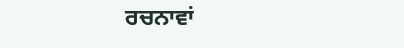ਰਚਨਾਵਾਂ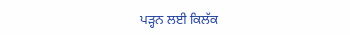ਪੜ੍ਹਨ ਲਈ ਕਿਲੱਕ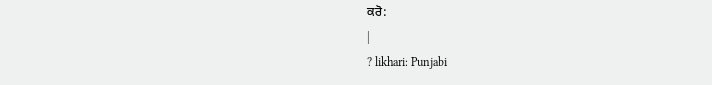ਕਰੋ:
|
? likhari: Punjabi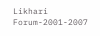Likhari Forum-2001-2007